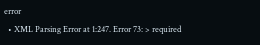error
  • XML Parsing Error at 1:247. Error 73: > required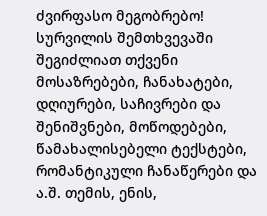ძვირფასო მეგობრებო!
სურვილის შემთხვევაში შეგიძლიათ თქვენი მოსაზრებები, ჩანახატები, დღიურები, საჩივრები და შენიშვნები, მოწოდებები, წამახალისებელი ტექსტები, რომანტიკული ჩანაწერები და ა.შ. თემის, ენის,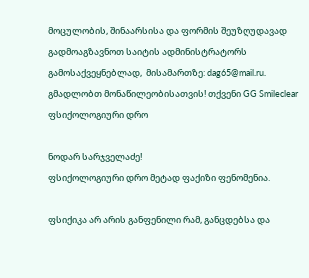მოცულობის, შინაარსისა და ფორმის შეუზღუდავად გადმოაგზავნოთ საიტის ადმინისტრატორს გამოსაქვეყნებლად,  მისამართზე: dag65@mail.ru.
გმადლობთ მონაწილეობისათვის! თქვენი GG Smileclear
ფსიქოლოგიური დრო

ნოდარ სარჯველაძე!
ფსიქოლოგიური დრო მეტად ფაქიზი ფენომენია.

ფსიქიკა არ არის განფენილი რამ, განცდებსა და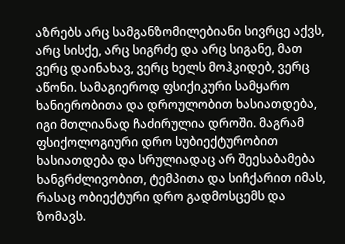აზრებს არც სამგანზომილებიანი სივრცე აქვს, არც სისქე, არც სიგრძე და არც სიგანე, მათ ვერც დაინახავ, ვერც ხელს მოჰკიდებ, ვერც აწონი. სამაგიეროდ ფსიქიკური სამყარო ხანიერობითა და დროულობით ხასიათდება, იგი მთლიანად ჩაძირულია დროში. მაგრამ ფსიქოლოგიური დრო სუბიექტურობით ხასიათდება და სრულიადაც არ შეესაბამება ხანგრძლივობით, ტემპითა და სიჩქარით იმას, რასაც ობიექტური დრო გადმოსცემს და ზომავს.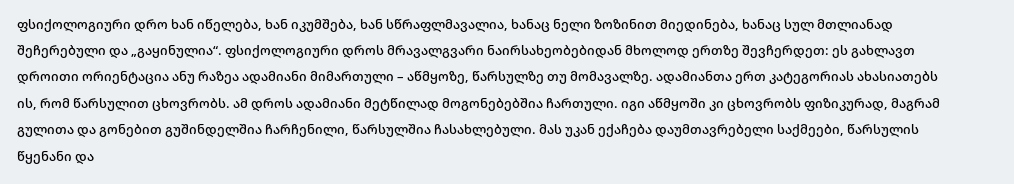ფსიქოლოგიური დრო ხან იწელება, ხან იკუმშება, ხან სწრაფლმავალია, ხანაც ნელი ზოზინით მიედინება, ხანაც სულ მთლიანად შეჩერებული და „გაყინულია“. ფსიქოლოგიური დროს მრავალგვარი ნაირსახეობებიდან მხოლოდ ერთზე შევჩერდეთ: ეს გახლავთ დროითი ორიენტაცია ანუ რაზეა ადამიანი მიმართული – აწმყოზე, წარსულზე თუ მომავალზე. ადამიანთა ერთ კატეგორიას ახასიათებს ის, რომ წარსულით ცხოვრობს. ამ დროს ადამიანი მეტწილად მოგონებებშია ჩართული. იგი აწმყოში კი ცხოვრობს ფიზიკურად, მაგრამ გულითა და გონებით გუშინდელშია ჩარჩენილი, წარსულშია ჩასახლებული. მას უკან ექაჩება დაუმთავრებელი საქმეები, წარსულის წყენანი და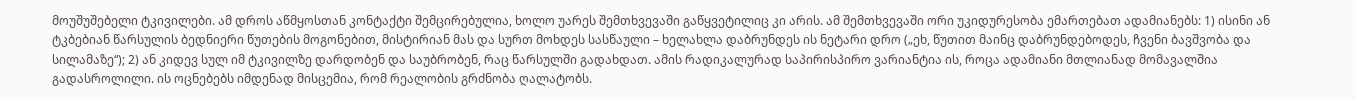მოუშუშებელი ტკივილები. ამ დროს აწმყოსთან კონტაქტი შემცირებულია, ხოლო უარეს შემთხვევაში გაწყვეტილიც კი არის. ამ შემთხვევაში ორი უკიდურესობა ემართებათ ადამიანებს: 1) ისინი ან ტკბებიან წარსულის ბედნიერი წუთების მოგონებით, მისტირიან მას და სურთ მოხდეს სასწაული – ხელახლა დაბრუნდეს ის ნეტარი დრო („ეხ, წუთით მაინც დაბრუნდებოდეს, ჩვენი ბავშვობა და სილამაზე“); 2) ან კიდევ სულ იმ ტკივილზე დარდობენ და საუბრობენ, რაც წარსულში გადახდათ. ამის რადიკალურად საპირისპირო ვარიანტია ის, როცა ადამიანი მთლიანად მომავალშია გადასროლილი. ის ოცნებებს იმდენად მისცემია, რომ რეალობის გრძნობა ღალატობს.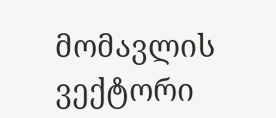მომავლის ვექტორი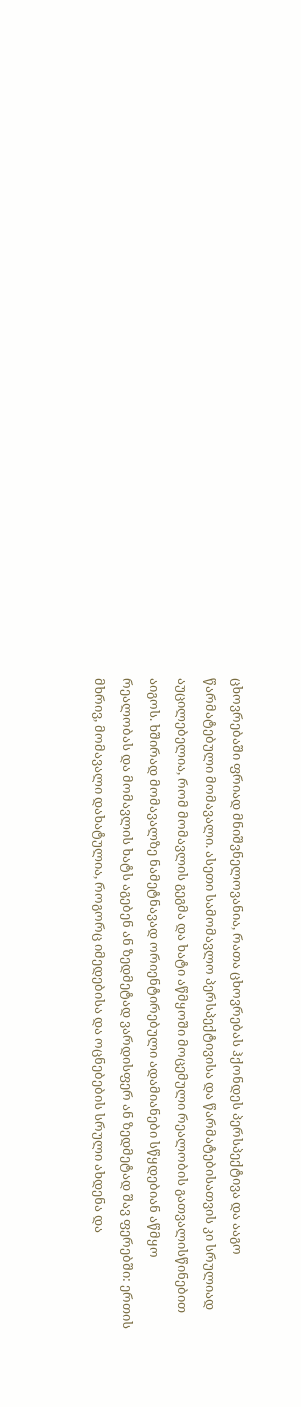ცხოვრებაში ფრიად მნიშვნელოვანია, რათა ცხოვრებას ჰქონდეს პერსპექტივა და ააგო წარმატებული მომავალი. ასეთი სამომავლო პერსპექტივისა და წარმატებისათვის კი სრულიად აუცილებელია, რომ მომავლის გეგმა და ხატი აწმყოში მოცემული რეალობის გათვალისწინებით აიგოს. ხშირად მომავალზე ნამეტნავად ორიენტირებული ადამიანები სწყდებიან აწმყო რეალობას და მომავლის ხატს აგებენ ან ზედმეტად ვარდისფერ ან ზედმეტად შავ ფერებში: ერთის მხრივ, მომავალი დახატულია, როგორც იმედებისა და ოცნებების სრული ახდენა და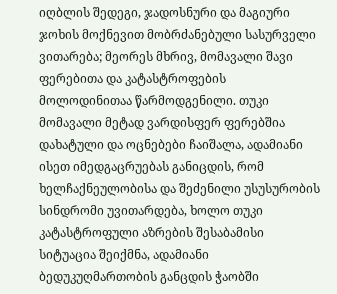იღბლის შედეგი, ჯადოსნური და მაგიური ჯოხის მოქნევით მობრძანებული სასურველი ვითარება; მეორეს მხრივ, მომავალი შავი ფერებითა და კატასტროფების მოლოდინითაა წარმოდგენილი. თუკი მომავალი მეტად ვარდისფერ ფერებშია დახატული და ოცნებები ჩაიშალა, ადამიანი ისეთ იმედგაცრუებას განიცდის, რომ ხელჩაქნეულობისა და შეძენილი უსუსურობის სინდრომი უვითარდება, ხოლო თუკი კატასტროფული აზრების შესაბამისი სიტუაცია შეიქმნა, ადამიანი ბედუკუღმართობის განცდის ჭაობში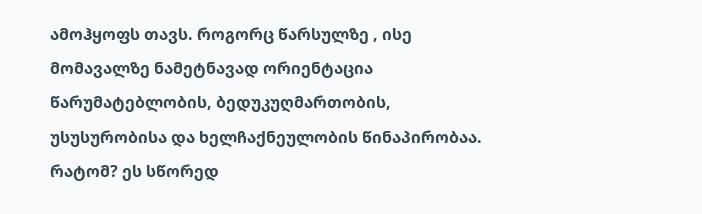ამოჰყოფს თავს. როგორც წარსულზე , ისე მომავალზე ნამეტნავად ორიენტაცია წარუმატებლობის, ბედუკუღმართობის, უსუსურობისა და ხელჩაქნეულობის წინაპირობაა. რატომ? ეს სწორედ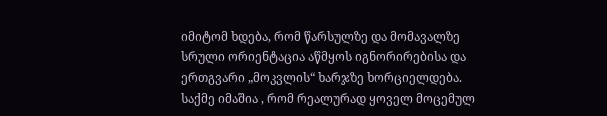იმიტომ ხდება, რომ წარსულზე და მომავალზე სრული ორიენტაცია აწმყოს იგნორირებისა და ერთგვარი „მოკვლის“ ხარჯზე ხორციელდება. საქმე იმაშია , რომ რეალურად ყოველ მოცემულ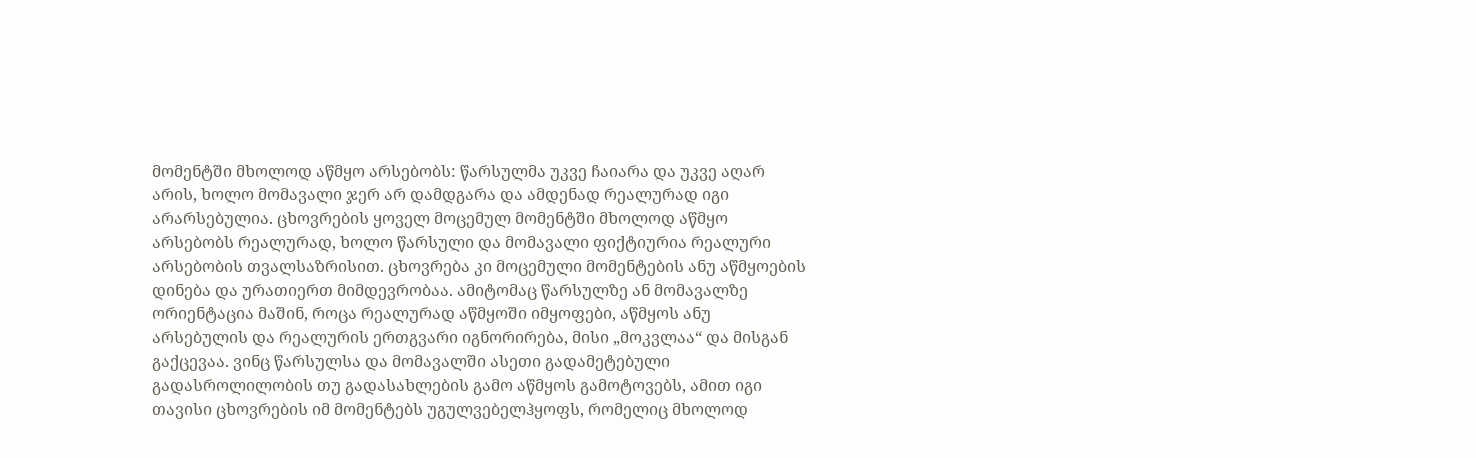მომენტში მხოლოდ აწმყო არსებობს: წარსულმა უკვე ჩაიარა და უკვე აღარ არის, ხოლო მომავალი ჯერ არ დამდგარა და ამდენად რეალურად იგი არარსებულია. ცხოვრების ყოველ მოცემულ მომენტში მხოლოდ აწმყო არსებობს რეალურად, ხოლო წარსული და მომავალი ფიქტიურია რეალური არსებობის თვალსაზრისით. ცხოვრება კი მოცემული მომენტების ანუ აწმყოების დინება და ურათიერთ მიმდევრობაა. ამიტომაც წარსულზე ან მომავალზე ორიენტაცია მაშინ, როცა რეალურად აწმყოში იმყოფები, აწმყოს ანუ არსებულის და რეალურის ერთგვარი იგნორირება, მისი „მოკვლაა“ და მისგან გაქცევაა. ვინც წარსულსა და მომავალში ასეთი გადამეტებული გადასროლილობის თუ გადასახლების გამო აწმყოს გამოტოვებს, ამით იგი თავისი ცხოვრების იმ მომენტებს უგულვებელჰყოფს, რომელიც მხოლოდ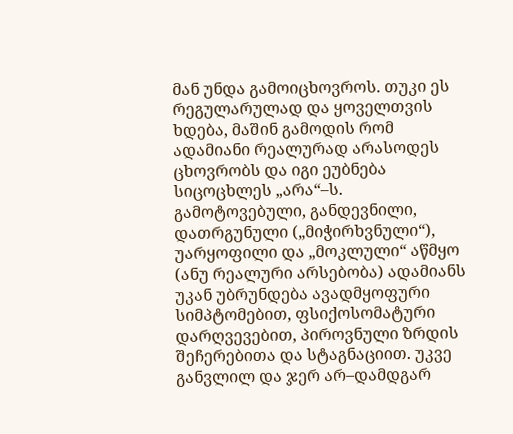მან უნდა გამოიცხოვროს. თუკი ეს რეგულარულად და ყოველთვის ხდება, მაშინ გამოდის რომ ადამიანი რეალურად არასოდეს ცხოვრობს და იგი ეუბნება სიცოცხლეს „არა“–ს. გამოტოვებული, განდევნილი, დათრგუნული („მიჭირხვნული“), უარყოფილი და „მოკლული“ აწმყო (ანუ რეალური არსებობა) ადამიანს უკან უბრუნდება ავადმყოფური სიმპტომებით, ფსიქოსომატური დარღვევებით, პიროვნული ზრდის შეჩერებითა და სტაგნაციით. უკვე განვლილ და ჯერ არ–დამდგარ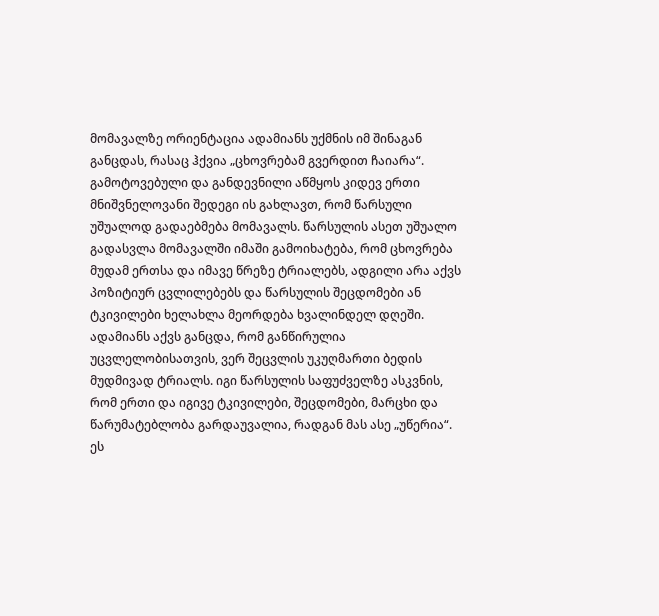მომავალზე ორიენტაცია ადამიანს უქმნის იმ შინაგან განცდას, რასაც ჰქვია „ცხოვრებამ გვერდით ჩაიარა“.
გამოტოვებული და განდევნილი აწმყოს კიდევ ერთი მნიშვნელოვანი შედეგი ის გახლავთ, რომ წარსული უშუალოდ გადაებმება მომავალს. წარსულის ასეთ უშუალო გადასვლა მომავალში იმაში გამოიხატება, რომ ცხოვრება მუდამ ერთსა და იმავე წრეზე ტრიალებს, ადგილი არა აქვს პოზიტიურ ცვლილებებს და წარსულის შეცდომები ან ტკივილები ხელახლა მეორდება ხვალინდელ დღეში. ადამიანს აქვს განცდა, რომ განწირულია უცვლელობისათვის, ვერ შეცვლის უკუღმართი ბედის მუდმივად ტრიალს. იგი წარსულის საფუძველზე ასკვნის, რომ ერთი და იგივე ტკივილები, შეცდომები, მარცხი და წარუმატებლობა გარდაუვალია, რადგან მას ასე „უწერია“. ეს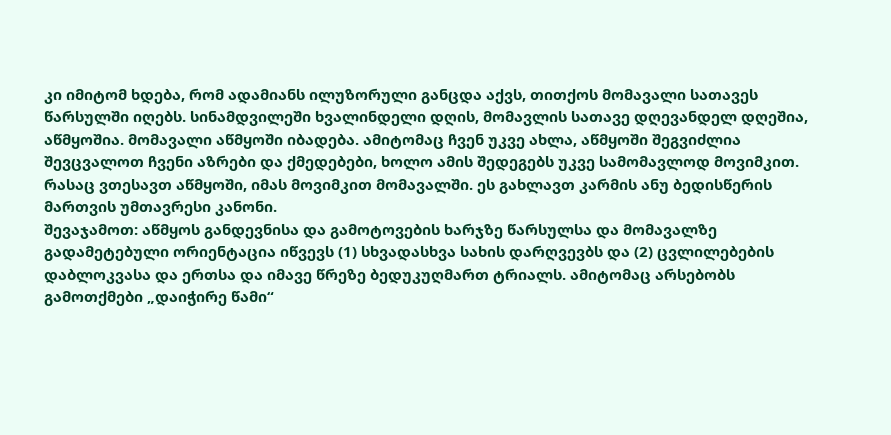კი იმიტომ ხდება, რომ ადამიანს ილუზორული განცდა აქვს, თითქოს მომავალი სათავეს წარსულში იღებს. სინამდვილეში ხვალინდელი დღის, მომავლის სათავე დღევანდელ დღეშია, აწმყოშია. მომავალი აწმყოში იბადება. ამიტომაც ჩვენ უკვე ახლა, აწმყოში შეგვიძლია შევცვალოთ ჩვენი აზრები და ქმედებები, ხოლო ამის შედეგებს უკვე სამომავლოდ მოვიმკით. რასაც ვთესავთ აწმყოში, იმას მოვიმკით მომავალში. ეს გახლავთ კარმის ანუ ბედისწერის მართვის უმთავრესი კანონი.
შევაჯამოთ: აწმყოს განდევნისა და გამოტოვების ხარჯზე წარსულსა და მომავალზე გადამეტებული ორიენტაცია იწვევს (1) სხვადასხვა სახის დარღვევბს და (2) ცვლილებების დაბლოკვასა და ერთსა და იმავე წრეზე ბედუკუღმართ ტრიალს. ამიტომაც არსებობს გამოთქმები „დაიჭირე წამი“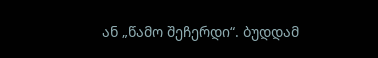ან „წამო შეჩერდი“. ბუდდამ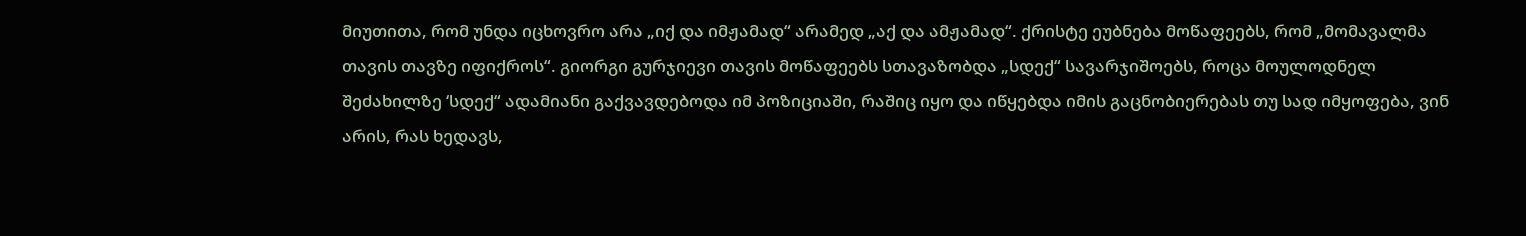მიუთითა, რომ უნდა იცხოვრო არა „იქ და იმჟამად“ არამედ „აქ და ამჟამად“. ქრისტე ეუბნება მოწაფეებს, რომ „მომავალმა თავის თავზე იფიქროს“. გიორგი გურჯიევი თავის მოწაფეებს სთავაზობდა „სდექ“ სავარჯიშოებს, როცა მოულოდნელ შეძახილზე ‘სდექ“ ადამიანი გაქვავდებოდა იმ პოზიციაში, რაშიც იყო და იწყებდა იმის გაცნობიერებას თუ სად იმყოფება, ვინ არის, რას ხედავს,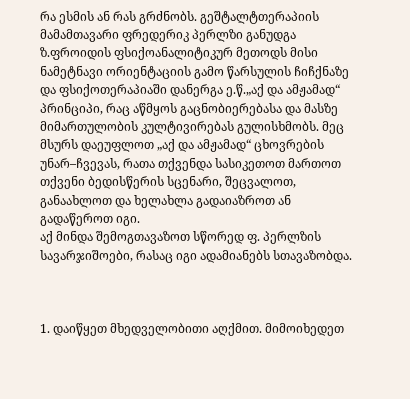რა ესმის ან რას გრძნობს. გეშტალტთერაპიის მამამთავარი ფრედერიკ პერლზი განუდგა ზ.ფროიდის ფსიქოანალიტიკურ მეთოდს მისი ნამეტნავი ორიენტაციის გამო წარსულის ჩიჩქნაზე და ფსიქოთერაპიაში დანერგა ე.წ.„აქ და ამჟამად“ პრინციპი, რაც აწმყოს გაცნობიერებასა და მასზე მიმართულობის კულტივირებას გულისხმობს. მეც მსურს დაეუფლოთ „აქ და ამჟამად“ ცხოვრების უნარ–ჩვევას, რათა თქვენდა სასიკეთოთ მართოთ თქვენი ბედისწერის სცენარი, შეცვალოთ, განაახლოთ და ხელახლა გადაიაზროთ ან გადაწეროთ იგი.
აქ მინდა შემოგთავაზოთ სწორედ ფ. პერლზის სავარჯიშოები, რასაც იგი ადამიანებს სთავაზობდა.



1. დაიწყეთ მხედველობითი აღქმით. მიმოიხედეთ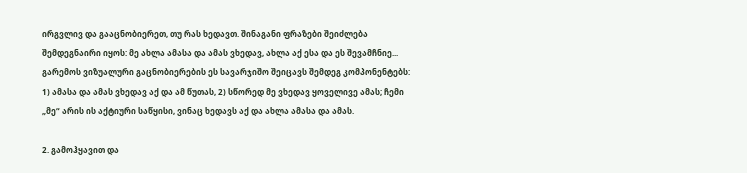ირგვლივ და გააცნობიერეთ, თუ რას ხედავთ. შინაგანი ფრაზები შეიძლება შემდეგნაირი იყოს: მე ახლა ამასა და ამას ვხედავ, ახლა აქ ესა და ეს შევამჩნიე... გარემოს ვიზუალური გაცნობიერების ეს სავარჯიშო შეიცავს შემდეგ კომპონენტებს: 1) ამასა და ამას ვხედავ აქ და ამ წუთას, 2) სწორედ მე ვხედავ ყოველივე ამას; ჩემი „მე“ არის ის აქტიური საწყისი, ვინაც ხედავს აქ და ახლა ამასა და ამას.

2. გამოჰყავით და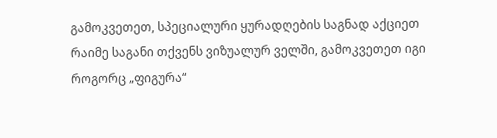გამოკვეთეთ, სპეციალური ყურადღების საგნად აქციეთ რაიმე საგანი თქვენს ვიზუალურ ველში, გამოკვეთეთ იგი როგორც „ფიგურა“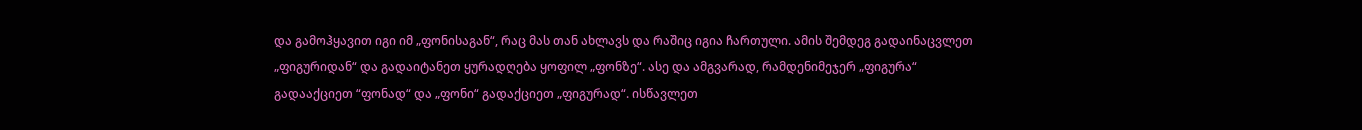და გამოჰყავით იგი იმ „ფონისაგან“, რაც მას თან ახლავს და რაშიც იგია ჩართული. ამის შემდეგ გადაინაცვლეთ „ფიგურიდან“ და გადაიტანეთ ყურადღება ყოფილ „ფონზე“. ასე და ამგვარად, რამდენიმეჯერ „ფიგურა“ გადააქციეთ “ფონად“ და „ფონი“ გადაქციეთ „ფიგურად“. ისწავლეთ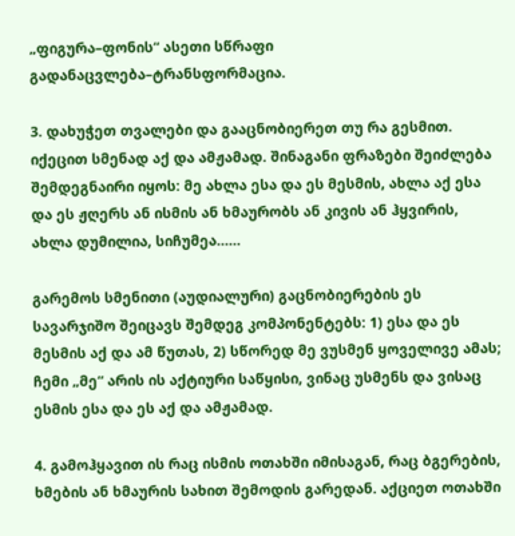„ფიგურა–ფონის“ ასეთი სწრაფი გადანაცვლება–ტრანსფორმაცია.

3. დახუჭეთ თვალები და გააცნობიერეთ თუ რა გესმით. იქეცით სმენად აქ და ამჟამად. შინაგანი ფრაზები შეიძლება შემდეგნაირი იყოს: მე ახლა ესა და ეს მესმის, ახლა აქ ესა და ეს ჟღერს ან ისმის ან ხმაურობს ან კივის ან ჰყვირის, ახლა დუმილია, სიჩუმეა......

გარემოს სმენითი (აუდიალური) გაცნობიერების ეს სავარჯიშო შეიცავს შემდეგ კომპონენტებს: 1) ესა და ეს მესმის აქ და ამ წუთას, 2) სწორედ მე ვუსმენ ყოველივე ამას; ჩემი „მე“ არის ის აქტიური საწყისი, ვინაც უსმენს და ვისაც ესმის ესა და ეს აქ და ამჟამად.

4. გამოჰყავით ის რაც ისმის ოთახში იმისაგან, რაც ბგერების, ხმების ან ხმაურის სახით შემოდის გარედან. აქციეთ ოთახში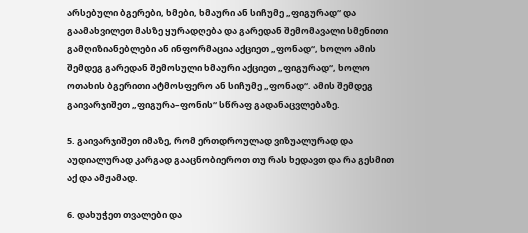არსებული ბგერები, ხმები, ხმაური ან სიჩუმე „ფიგურად“ და გაამახვილეთ მასზე ყურადღება და გარედან შემომავალი სმენითი გამღიზიანებლები ან ინფორმაცია აქციეთ „ფონად“, ხოლო ამის შემდეგ გარედან შემოსული ხმაური აქციეთ „ფიგურად“, ხოლო ოთახის ბგერითი ატმოსფერო ან სიჩუმე „ფონად“. ამის შემდეგ გაივარჯიშეთ „ფიგურა–ფონის“ სწრაფ გადანაცვლებაზე.

5. გაივარჯიშეთ იმაზე, რომ ერთდროულად ვიზუალურად და აუდიალურად კარგად გააცნობიეროთ თუ რას ხედავთ და რა გესმით აქ და ამჟამად.

6. დახუჭეთ თვალები და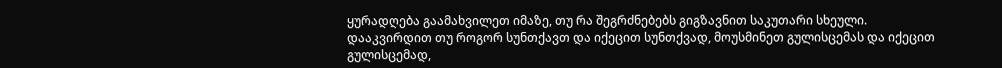ყურადღება გაამახვილეთ იმაზე, თუ რა შეგრძნებებს გიგზავნით საკუთარი სხეული. დააკვირდით თუ როგორ სუნთქავთ და იქეცით სუნთქვად, მოუსმინეთ გულისცემას და იქეცით გულისცემად,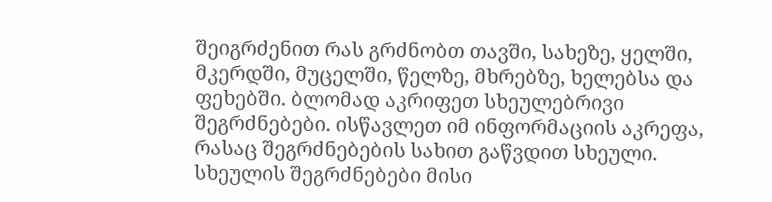შეიგრძენით რას გრძნობთ თავში, სახეზე, ყელში, მკერდში, მუცელში, წელზე, მხრებზე, ხელებსა და ფეხებში. ბლომად აკრიფეთ სხეულებრივი შეგრძნებები. ისწავლეთ იმ ინფორმაციის აკრეფა, რასაც შეგრძნებების სახით გაწვდით სხეული. სხეულის შეგრძნებები მისი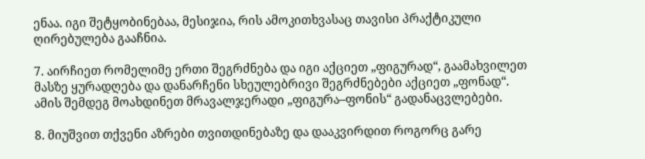ენაა. იგი შეტყობინებაა, მესიჯია, რის ამოკითხვასაც თავისი პრაქტიკული ღირებულება გააჩნია.

7. აირჩიეთ რომელიმე ერთი შეგრძნება და იგი აქციეთ „ფიგურად“, გაამახვილეთ მასზე ყურადღება და დანარჩენი სხეულებრივი შეგრძნებები აქციეთ „ფონად“. ამის შემდეგ მოახდინეთ მრავალჯერადი „ფიგურა–ფონის“ გადანაცვლებები.

8. მიუშვით თქვენი აზრები თვითდინებაზე და დააკვირდით როგორც გარე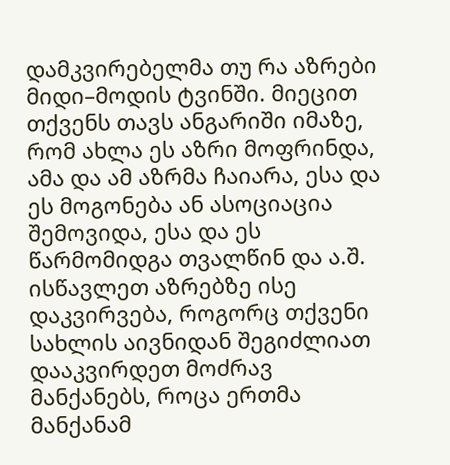დამკვირებელმა თუ რა აზრები მიდი–მოდის ტვინში. მიეცით თქვენს თავს ანგარიში იმაზე, რომ ახლა ეს აზრი მოფრინდა, ამა და ამ აზრმა ჩაიარა, ესა და ეს მოგონება ან ასოციაცია შემოვიდა, ესა და ეს წარმომიდგა თვალწინ და ა.შ. ისწავლეთ აზრებზე ისე დაკვირვება, როგორც თქვენი სახლის აივნიდან შეგიძლიათ დააკვირდეთ მოძრავ მანქანებს, როცა ერთმა მანქანამ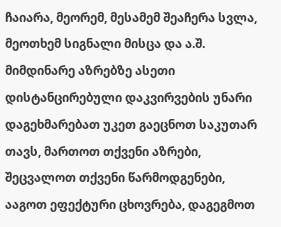ჩაიარა, მეორემ, მესამემ შეაჩერა სვლა, მეოთხემ სიგნალი მისცა და ა.შ. მიმდინარე აზრებზე ასეთი დისტანცირებული დაკვირვების უნარი დაგეხმარებათ უკეთ გაეცნოთ საკუთარ თავს, მართოთ თქვენი აზრები, შეცვალოთ თქვენი წარმოდგენები, ააგოთ ეფექტური ცხოვრება, დაგეგმოთ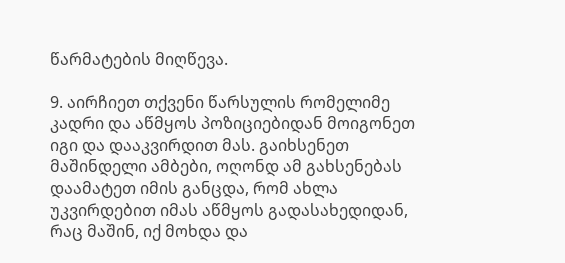წარმატების მიღწევა.

9. აირჩიეთ თქვენი წარსულის რომელიმე კადრი და აწმყოს პოზიციებიდან მოიგონეთ იგი და დააკვირდით მას. გაიხსენეთ მაშინდელი ამბები, ოღონდ ამ გახსენებას დაამატეთ იმის განცდა, რომ ახლა უკვირდებით იმას აწმყოს გადასახედიდან, რაც მაშინ, იქ მოხდა და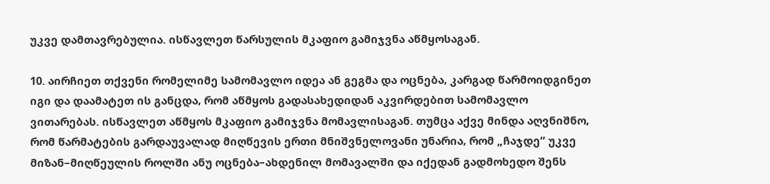უკვე დამთავრებულია. ისწავლეთ წარსულის მკაფიო გამიჯვნა აწმყოსაგან.

10. აირჩიეთ თქვენი რომელიმე სამომავლო იდეა ან გეგმა და ოცნება, კარგად წარმოიდგინეთ იგი და დაამატეთ ის განცდა, რომ აწმყოს გადასახედიდან აკვირდებით სამომავლო ვითარებას. ისწავლეთ აწმყოს მკაფიო გამიჯვნა მომავლისაგან. თუმცა აქვე მინდა აღვნიშნო, რომ წარმატების გარდაუვალად მიღწევის ერთი მნიშვნელოვანი უნარია, რომ „ჩაჯდე“ უკვე მიზან–მიღწეულის როლში ანუ ოცნება–ახდენილ მომავალში და იქედან გადმოხედო შენს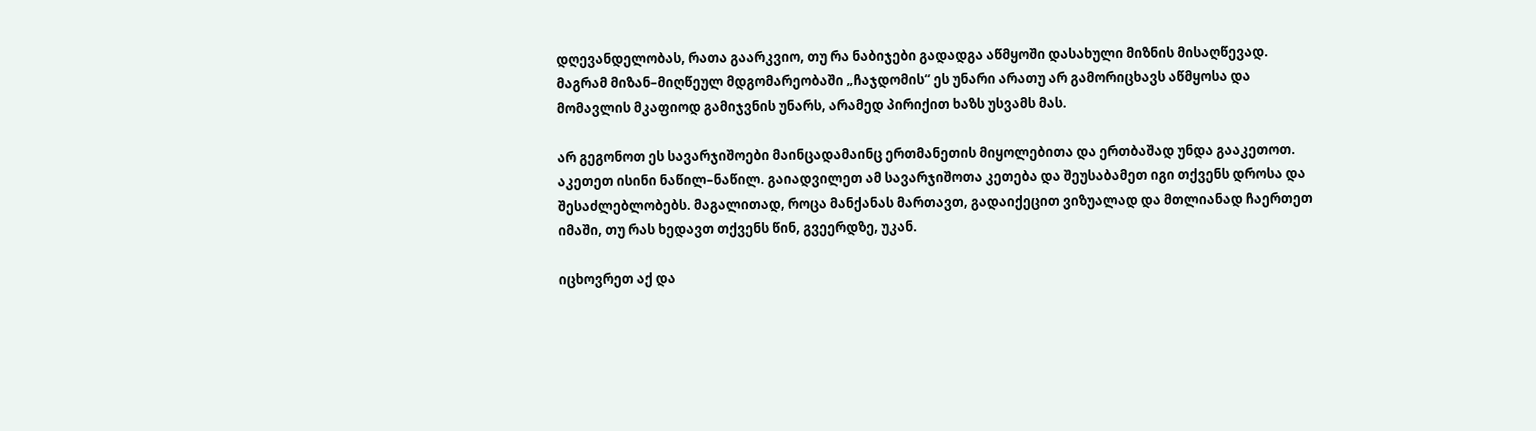დღევანდელობას, რათა გაარკვიო, თუ რა ნაბიჯები გადადგა აწმყოში დასახული მიზნის მისაღწევად. მაგრამ მიზან–მიღწეულ მდგომარეობაში „ჩაჯდომის“ ეს უნარი არათუ არ გამორიცხავს აწმყოსა და მომავლის მკაფიოდ გამიჯვნის უნარს, არამედ პირიქით ხაზს უსვამს მას.

არ გეგონოთ ეს სავარჯიშოები მაინცადამაინც ერთმანეთის მიყოლებითა და ერთბაშად უნდა გააკეთოთ. აკეთეთ ისინი ნაწილ–ნაწილ. გაიადვილეთ ამ სავარჯიშოთა კეთება და შეუსაბამეთ იგი თქვენს დროსა და შესაძლებლობებს. მაგალითად, როცა მანქანას მართავთ, გადაიქეცით ვიზუალად და მთლიანად ჩაერთეთ იმაში, თუ რას ხედავთ თქვენს წინ, გვეერდზე, უკან.

იცხოვრეთ აქ და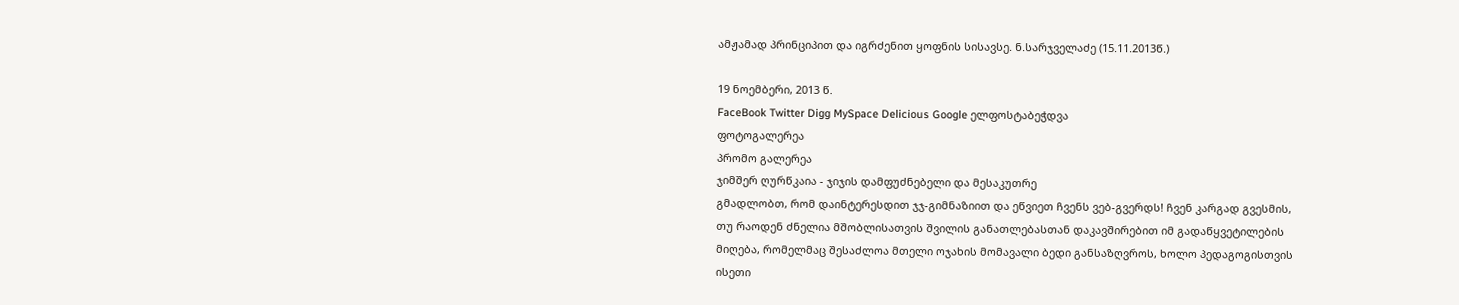ამჟამად პრინციპით და იგრძენით ყოფნის სისავსე. ნ.სარჯველაძე (15.11.2013წ.)

19 ნოემბერი, 2013 წ.
FaceBook Twitter Digg MySpace Delicious Google ელფოსტაბეჭდვა
ფოტოგალერეა
პრომო გალერეა
ჯიმშერ ღურწკაია - ჯიჯის დამფუძნებელი და მესაკუთრე
გმადლობთ, რომ დაინტერესდით ჯჯ-გიმნაზიით და ეწვიეთ ჩვენს ვებ-გვერდს! ჩვენ კარგად გვესმის, თუ რაოდენ ძნელია მშობლისათვის შვილის განათლებასთან დაკავშირებით იმ გადაწყვეტილების მიღება, რომელმაც შესაძლოა მთელი ოჯახის მომავალი ბედი განსაზღვროს, ხოლო პედაგოგისთვის ისეთი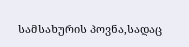სამსახურის პოვნა,სადაც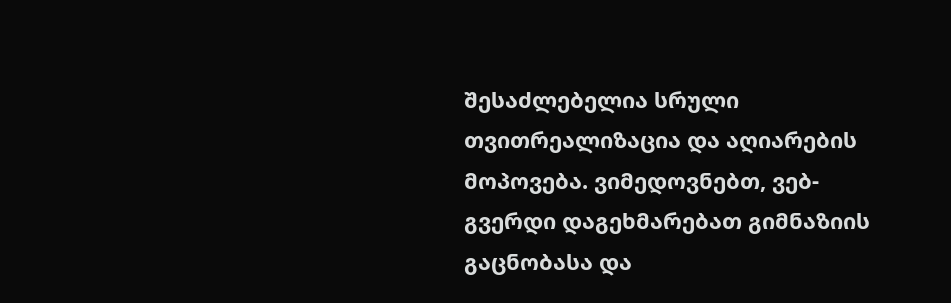შესაძლებელია სრული თვითრეალიზაცია და აღიარების მოპოვება. ვიმედოვნებთ, ვებ-გვერდი დაგეხმარებათ გიმნაზიის გაცნობასა და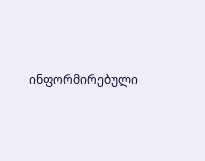ინფორმირებული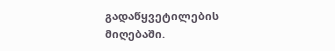გადაწყვეტილების მიღებაში.